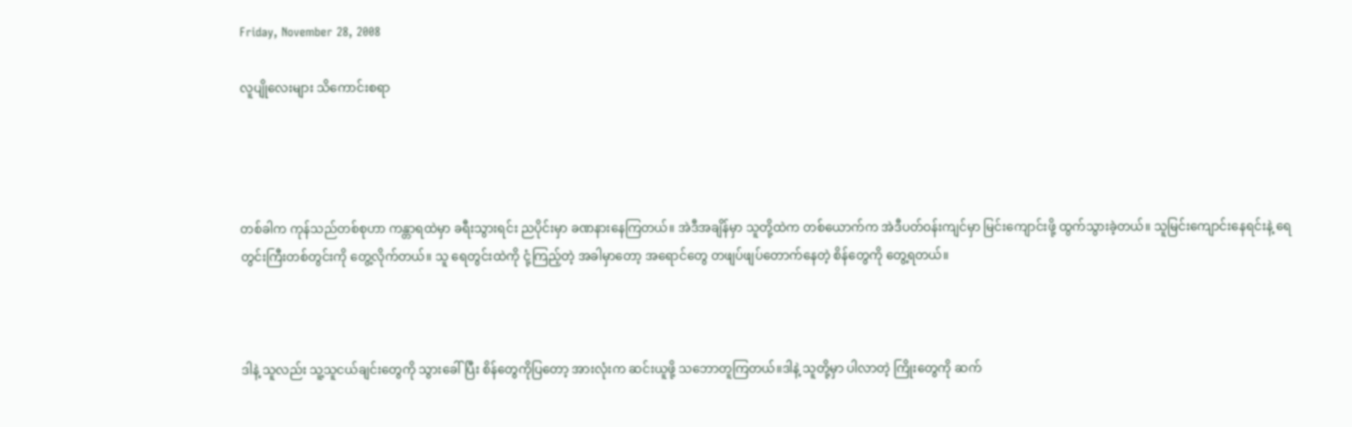Friday, November 28, 2008

လူပျိုလေးများ သိကောင်းစရာ




တစ်ခါက ကုန်သည်တစ်စုဟာ ကန္တာရထဲမှာ ခရီးသွားရင်း ညပိုင်းမှာ ခဏနားနေကြတယ်။ အဲဒီအချိန်မှာ သူတို့ထဲက တစ်ယောက်က အဲဒီပတ်ဝန်းကျင်မှာ မြင်းကျောင်းဖို့ ထွက်သွားခဲ့တယ်။ သူမြင်းကျောင်းနေရင်းနဲ့ ရေတွင်းကြီးတစ်တွင်းကို တွေ့လိုက်တယ်။ သူ ရေတွင်းထဲကို ငုံ့ကြည့်တဲ့ အခါမှာတော့ အရောင်တွေ တဖျပ်ဖျပ်တောက်နေတဲ့ စိန်တွေကို တွေ့ရတယ်။



ဒါနဲ့ သူလည်း သူ့သူငယ်ချင်းတွေကို သွားခေါ်ပြီး စိန်တွေကိုပြတော့ အားလုံးက ဆင်းယူဖို့ သဘောတူကြတယ်။ဒါနဲ့ သူတို့မှာ ပါလာတဲ့ ကြိုးတွေကို ဆက်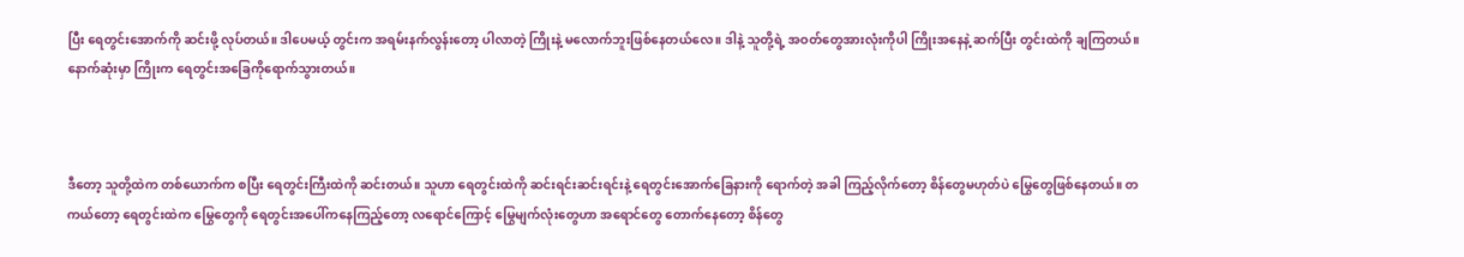ပြီး ရေတွင်းအောက်ကို ဆင်းဖို့ လုပ်တယ်။ ဒါပေမယ့် တွင်းက အရမ်းနက်လွန်းတော့ ပါလာတဲ့ ကြိုးနဲ့ မလောက်ဘူးဖြစ်နေတယ်လေ။ ဒါနဲ့ သူတို့ရဲ့ အဝတ်တွေအားလုံးကိုပါ ကြိုးအနေနဲ့ ဆက်ပြီး တွင်းထဲကို ချကြတယ်။ နောက်ဆုံးမှာ ကြိုးက ရေတွင်းအခြေကိုရောက်သွားတယ်။



ဒီတော့ သူတို့ထဲက တစ်ယောက်က စပြီး ရေတွင်းကြီးထဲကို ဆင်းတယ်။ သူဟာ ရေတွင်းထဲကို ဆင်းရင်းဆင်းရင်းနဲ့ ရေတွင်းအောက်ခြေနားကို ရောက်တဲ့ အခါ ကြည့်လိုက်တော့ စိန်တွေမဟုတ်ပဲ မြွေတွေဖြစ်နေတယ်။ တကယ်တော့ ရေတွင်းထဲက မြွေတွေကို ရေတွင်းအပေါ်ကနေကြည့်တော့ လရောင်ကြောင့် မြွေမျက်လုံးတွေဟာ အရောင်တွေ တောက်နေတော့ စိန်တွေ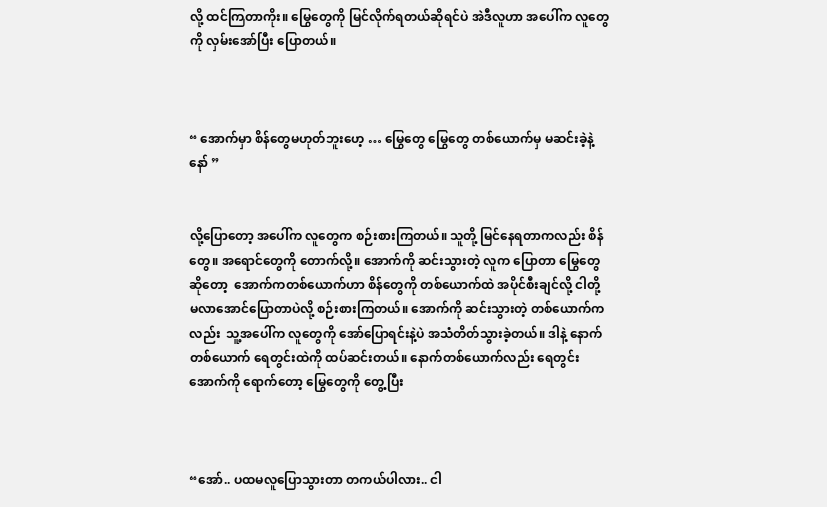လို့ ထင်ကြတာကိုး။ မြွေတွေကို မြင်လိုက်ရတယ်ဆိုရင်ပဲ အဲဒီလူဟာ အပေါ်က လူတွေကို လှမ်းအော်ပြီး ပြောတယ်။



“ အောက်မှာ စိန်တွေမဟုတ်ဘူးဟေ့ … မြွေတွေ မြွေတွေ တစ်ယောက်မှ မဆင်းခဲ့နဲ့နော် ”


လို့ပြောတော့ အပေါ်က လူတွေက စဉ်းစားကြတယ်။ သူတို့ မြင်နေရတာကလည်း စိန်တွေ။ အရောင်တွေကို တောက်လို့။ အောက်ကို ဆင်းသွားတဲ့ လူက ပြောတာ မြွေတွေဆိုတော့  အောက်ကတစ်ယောက်ဟာ စိန်တွေကို တစ်ယောက်ထဲ အပိုင်စီးချင်လို့ ငါတို့ မလာအောင်ပြောတာပဲလို့ စဉ်းစားကြတယ်။ အောက်ကို ဆင်းသွားတဲ့ တစ်ယောက်ကလည်း  သူ့အပေါ်က လူတွေကို အော်ပြောရင်းနဲ့ပဲ အသံတိတ်သွားခဲ့တယ်။ ဒါနဲ့ နောက်တစ်ယောက် ရေတွင်းထဲကို ထပ်ဆင်းတယ်။ နောက်တစ်ယောက်လည်း ရေတွင်း အောက်ကို ရောက်တော့ မြွေတွေကို တွေ့ပြီး



“အော်.. ပထမလူပြောသွားတာ တကယ်ပါလား.. ငါ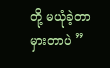တို့ မယုံခဲ့တာ မှားတာပဲ ”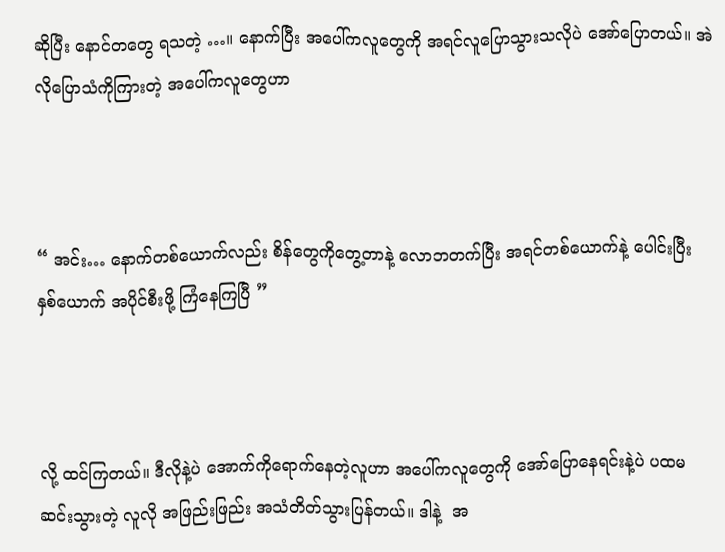ဆိုပြီး နောင်တတွေ ရသတဲ့ …။ နောက်ပြီး အပေါ်ကလူတွေကို အရင်လူပြောသွားသလိုပဲ အော်ပြောတယ်။ အဲလိုပြောသံကိုကြားတဲ့ အပေါ်ကလူတွေဟာ



“ အင်း… နောက်တစ်ယောက်လည်း စိန်တွေကိုတွေ့တာနဲ့ လောဘတက်ပြီး အရင်တစ်ယောက်နဲ့ ပေါင်းပြီး နှစ်ယောက် အပိုင်စီးဖို့ ကြံနေကြပြီ ”



လို့ ထင်ကြတယ်။ ဒီလိုနဲ့ပဲ အောက်ကိုရောက်နေတဲ့လူဟာ အပေါ်ကလူတွေကို အော်ပြောနေရင်းနဲ့ပဲ ပထမဆင်းသွားတဲ့ လူလို အဖြည်းဖြည်း အသံတိတ်သွားပြန်တယ်။ ဒါနဲ့  အ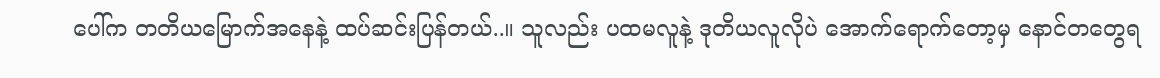ပေါ်က တတိယမြောက်အနေနဲ့ ထပ်ဆင်းပြန်တယ်..။ သူလည်း ပထမလူနဲ့ ဒုတိယလူလိုပဲ အောက်ရောက်တော့မှ နောင်တတွေရ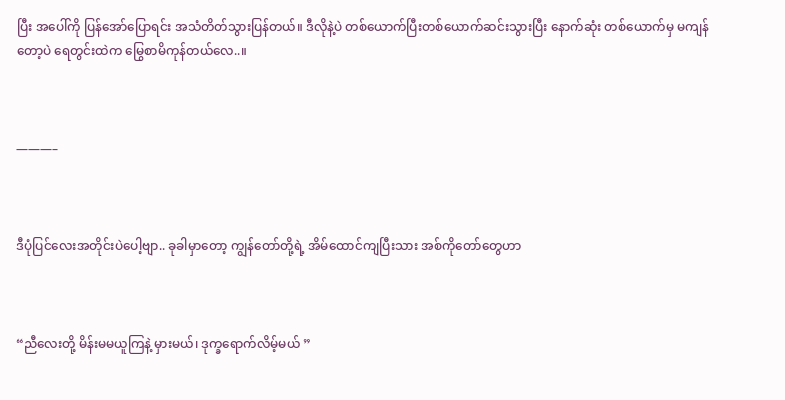ပြီး အပေါ်ကို ပြန်အော်ပြောရင်း အသံတိတ်သွားပြန်တယ်။ ဒီလိုနဲ့ပဲ တစ်ယောက်ပြီးတစ်ယောက်ဆင်းသွားပြီး နောက်ဆုံး တစ်ယောက်မှ မကျန်တော့ပဲ ရေတွင်းထဲက မြွေစာမိကုန်တယ်လေ..။



———–



ဒီပုံပြင်လေးအတိုင်းပဲပေါ့ဗျာ.. ခုခါမှာတော့ ကျွန်တော်တို့ရဲ့ အိမ်ထောင်ကျပြီးသား အစ်ကိုတော်တွေဟာ



“ညီလေးတို့ မိန်းမမယူကြနဲ့ မှားမယ်၊ ဒုက္ခရောက်လိမ့်မယ် ”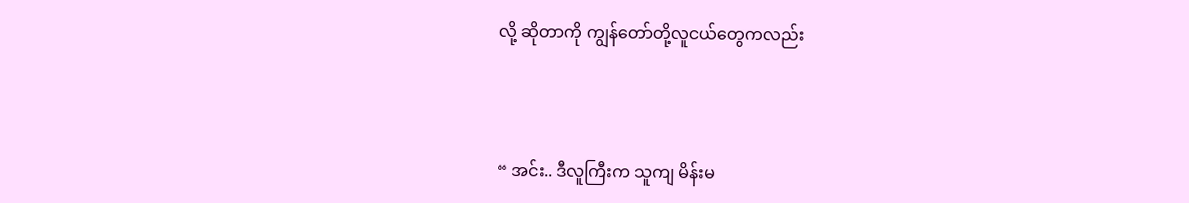လို့ ဆိုတာကို ကျွန်တော်တို့လူငယ်တွေကလည်း



“ အင်း.. ဒီလူကြီးက သူကျ မိန်းမ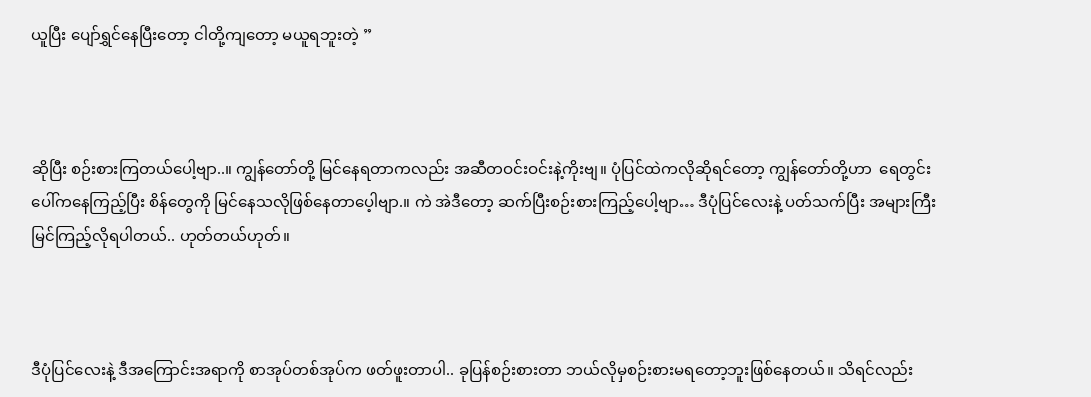ယူပြီး ပျော်ရွှင်နေပြီးတော့ ငါတို့ကျတော့ မယူရဘူးတဲ့ ”



ဆိုပြီး စဉ်းစားကြတယ်ပေါ့ဗျာ..။ ကျွန်တော်တို့ မြင်နေရတာကလည်း အဆီတဝင်းဝင်းနဲ့ကိုးဗျ။ ပုံပြင်ထဲကလိုဆိုရင်တော့ ကျွန်တော်တို့ဟာ  ရေတွင်းပေါ်ကနေကြည့်ပြီး စိန်တွေကို မြင်နေသလိုဖြစ်နေတာပေ့ါဗျာ.။ ကဲ အဲဒီတော့ ဆက်ပြီးစဉ်းစားကြည့်ပေါ့ဗျာ… ဒီပုံပြင်လေးနဲ့ ပတ်သက်ပြီး အများကြီး မြင်ကြည့်လိုရပါတယ်.. ဟုတ်တယ်ဟုတ်။



ဒီပုံပြင်လေးနဲ့ ဒီအကြောင်းအရာကို စာအုပ်တစ်အုပ်က ဖတ်ဖူးတာပါ.. ခုပြန်စဉ်းစားတာ ဘယ်လိုမှစဉ်းစားမရတော့ဘူးဖြစ်နေတယ်။ သိရင်လည်း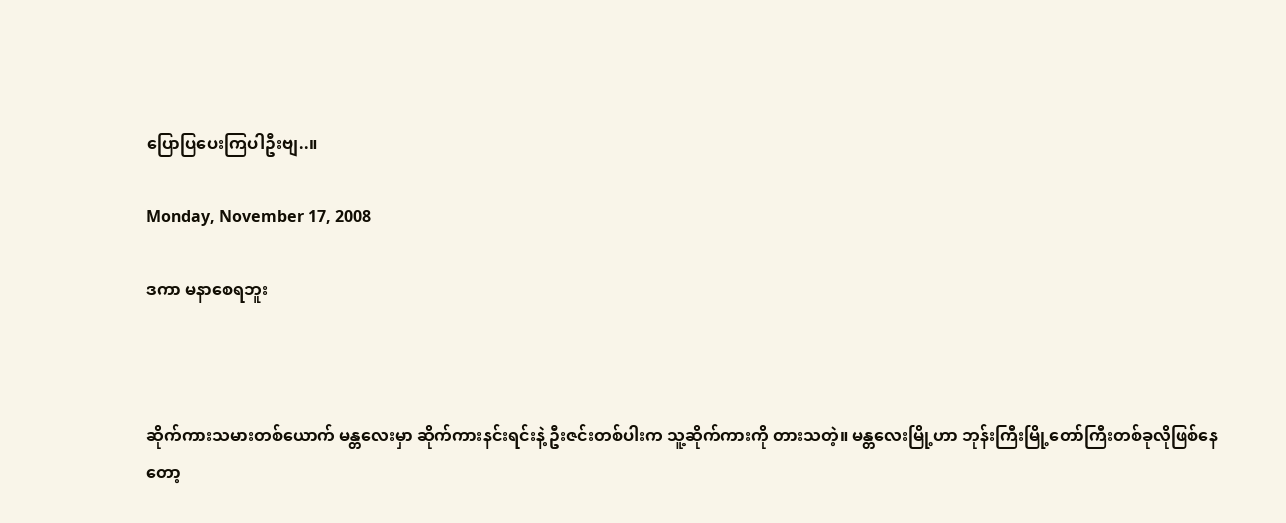ပြောပြပေးကြပါဦးဗျ..။

Monday, November 17, 2008

ဒကာ မနာစေရဘူး



ဆိုက်ကားသမားတစ်ယောက် မန္တလေးမှာ ဆိုက်ကားနင်းရင်းနဲ့ ဦးဇင်းတစ်ပါးက သူ့ဆိုက်ကားကို တားသတဲ့။ မန္တလေးမြို့ဟာ ဘုန်းကြီးမြို့တော်ကြီးတစ်ခုလိုဖြစ်နေတော့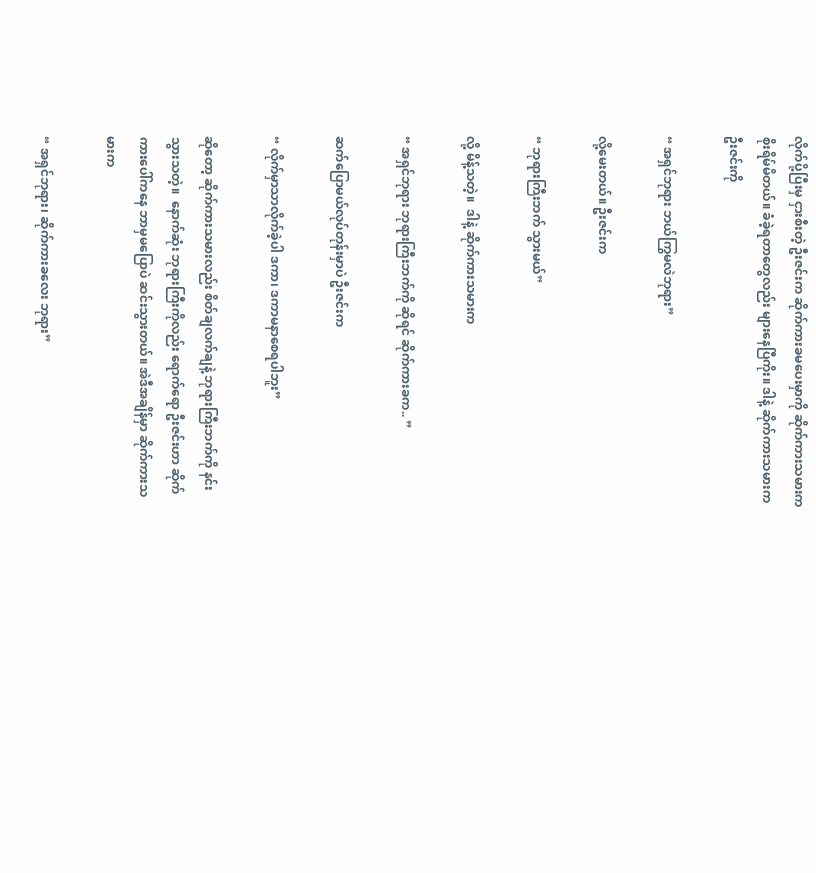လိုက်ပို့ပြီးမှ ငှားစီးတဲ့ ဦးဇင်းက ဆိုက်ကားခမပေးမှာကို ဆိုက်ကားသမားက စိုးရိမ်မိတယ်။ ခံခဲ့ရတာတွေလည်း များနေပြီကိုး။ ဒါနဲ့ ဆိုက်ကားသမားက ဦးဇင်းကို

“ အရှင်ဘုရား ဘယ်ကြွမလဲဘုရား”

လို့မေးတယ်။ ဦးဇင်းက

“ ဘုရားကြီးဘက် သွားမယ်”

လို့ မိန့်သတဲ့။  ဒါနဲ့ ဆိုက်ကားသမားက

“ အရှင်ဘုရား ဘုရားကြီးဘက်ကို ဆိုရင် ဆိုက်ကားခက.. ”

ဆက်ပြောမယ်လုပ်တုန်းမှာပဲ ဦးဇင်းက

“ လိုက်မှာသာလိုက်ခဲ့ပါ ဒကာ၊ ဒကာမနာစေရပါဘူး”

ဆိုတော့ ဆိုက်ကားသမားလည်း စိတ်ချလက်ချနဲ့ ဘုရားကြီးဘက်ကို နင်းသွားသတဲ့။  နောက်ဆုံး ဘုရားကြီးကိုလည်း ရောက်ရော ဦးဇင်းဟာ ဆိုက်ကားပေါ်ကနေ ဘာမှမပြောပဲ ဆင်းသွားတယ်။ အဲဒီအချိန်မှာ ဆိုက်ကားသမားက

“ အရှင်ဘုရား၊ ဆိုက်ကားခလေး ဘုရား”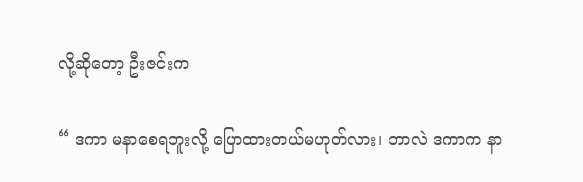လို့ဆိုတော့ ဦးဇင်းက

“ ဒကာ မနာစေရဘူးလို့ ပြောထားတယ်မဟုတ်လား၊ ဘာလဲ ဒကာက နာ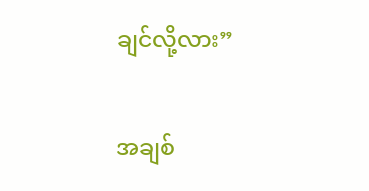ချင်လို့လား”

အချစ်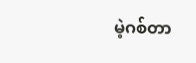မဲ့ဂစ်တာ